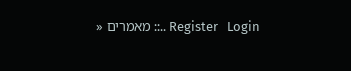Register   Login ..:: מאמרים «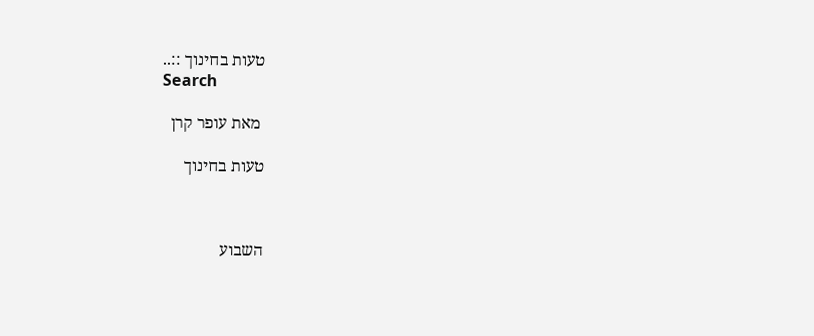טעות בחינוך ::..
Search

 מאת עופר קרן

טעות בחינוך



השבוע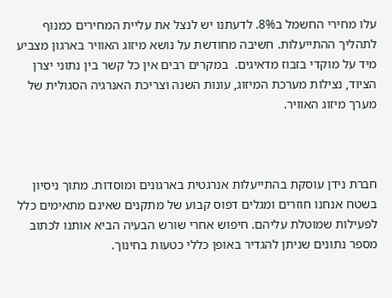עלו מחירי החשמל ב8%. לדעתנו יש לנצל את עליית המחירים כמנוף לתהליך ההתייעלות. חשיבה מחודשת על נושא מיזוג האוויר בארגון מצביע מיד על מוקדי בזבוז מדאיגים.  במקרים רבים אין כל קשר בין נתוני יצרן הציוד, נצילות מערכת המיזוג, עונות השנה וצריכת האנרגיה הסגולית של מערך מיזוג האוויר.



חברת נידן עוסקת בהתייעלות אנרגטית בארגונים ומוסדות. מתוך ניסיון בשטח אנחנו חוזרים ומגלים דפוס קבוע של מתקנים שאינם מתאימים כלל לפעילות שמוטלת עליהם. חיפוש אחרי שורש הבעיה הביא אותנו לכתוב מספר נתונים שניתן להגדיר באופן כללי כטעות בחינוך.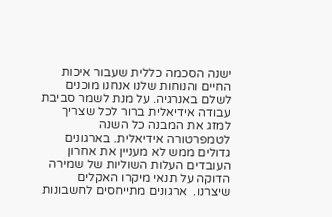ישנה הסכמה כללית שעבור איכות החיים והנוחות שלנו אנחנו מוכנים לשלם באנרגיה. על מנת לשמר סביבת עבודה אידיאלית ברור לכל שצריך למזג את המבנה כל השנה לטמפרטורה אידיאלית. בארגונים גדולים ממש לא מעניין את אחרון העובדים העלות השוליות של שמירה הדוקה על תנאי מיקרו האקלים שיצרנו.  ארגונים מתייחסים לחשבונות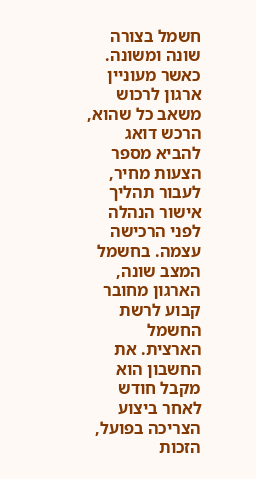חשמל בצורה שונה ומשונה. כאשר מעוניין ארגון לרכוש משאב כל שהוא, הרכש דואג להביא מספר הצעות מחיר, לעבור תהליך אישור הנהלה לפני הרכישה עצמה. בחשמל המצב שונה, הארגון מחובר קבוע לרשת החשמל הארצית. את החשבון הוא מקבל חודש לאחר ביצוע הצריכה בפועל, הזכות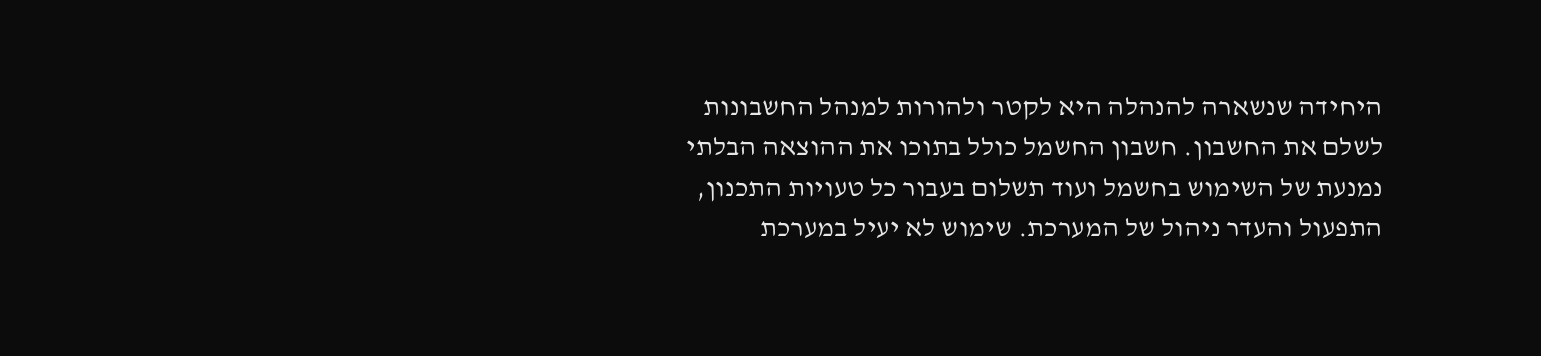היחידה שנשארה להנהלה היא לקטר ולהורות למנהל החשבונות לשלם את החשבון. חשבון החשמל כולל בתוכו את ההוצאה הבלתי נמנעת של השימוש בחשמל ועוד תשלום בעבור כל טעויות התכנון, התפעול והעדר ניהול של המערכת. שימוש לא יעיל במערכת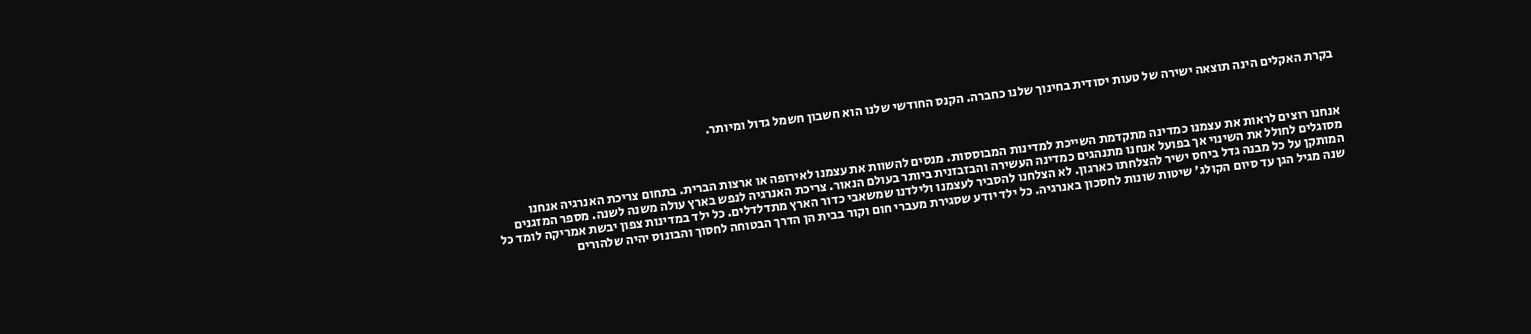בקרת האקלים הינה תוצאה ישירה של טעות יסודית בחינוך שלנו כחברה. הקנס החודשי שלנו הוא חשבון חשמל גדול ומיותר.



אנחנו רוצים לראות את עצמנו כמדינה מתקדמת השייכת למדינות המבוססות. מנסים להשוות את עצמנו לאירופה או ארצות הברית. בתחום צריכת האנרגיה אנחנו מסוגלים לחולל את השינוי אך בפועל אנחנו מתנהגים כמדינה העשירה והבזבזנית ביותר בעולם הנאור. צריכת האנרגיה לנפש בארץ עולה משנה לשנה. מספר המזגנים המותקן על כל מבנה גדל ביחס ישיר להצלחתו כארגון. לא הצלחנו להסביר לעצמנו ולילדנו שמשאבי כדור הארץ מתדלדלים. כל ילד במדינות צפון יבשת אמריקה לומד כל שנה מגיל הגן עד סיום הקולג' שיטות שונות לחסכון באנרגיה. כל ילד יודע שסגירת מעברי חום וקור בבית הן הדרך הבטוחה לחסוך והבונוס יהיה שלהורים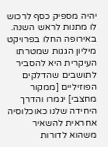יהיה מספיק כסף לרכוש לו מתנות לראש השנה. באירופה החלו בפרויקט מיליון הגגות שמטרתו העיקרית היא להסביר לתושבים שהדלקים הפוזיליים [ממקור מחצבי] יגמרו והדרך היחידה שלנו כאוכלוסיה אחראית להשאיר משהוא לדורות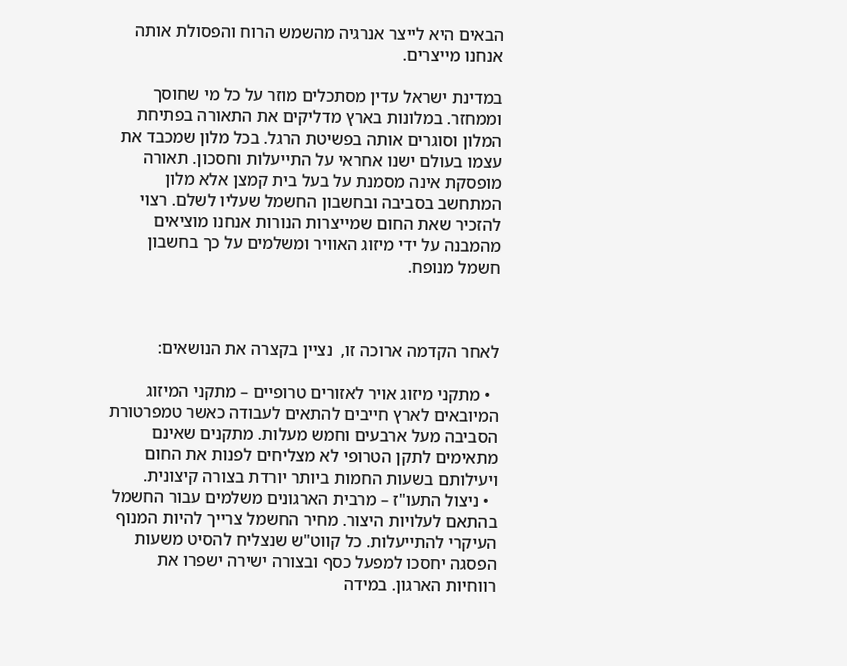הבאים היא לייצר אנרגיה מהשמש הרוח והפסולת אותה אנחנו מייצרים.

במדינת ישראל עדין מסתכלים מוזר על כל מי שחוסך וממחזר. במלונות בארץ מדליקים את התאורה בפתיחת המלון וסוגרים אותה בפשיטת הרגל. בכל מלון שמכבד את עצמו בעולם ישנו אחראי על התייעלות וחסכון. תאורה מופסקת אינה מסמנת על בעל בית קמצן אלא מלון המתחשב בסביבה ובחשבון החשמל שעליו לשלם. רצוי להזכיר שאת החום שמייצרות הנורות אנחנו מוציאים מהמבנה על ידי מיזוג האוויר ומשלמים על כך בחשבון חשמל מנופח.



לאחר הקדמה ארוכה זו,  נציין בקצרה את הנושאים:

  • מתקני מיזוג אויר לאזורים טרופיים – מתקני המיזוג המיובאים לארץ חייבים להתאים לעבודה כאשר טמפרטורת הסביבה מעל ארבעים וחמש מעלות. מתקנים שאינם מתאימים לתקן הטרופי לא מצליחים לפנות את החום ויעילותם בשעות החמות ביותר יורדת בצורה קיצונית.
  • ניצול התעו"ז – מרבית הארגונים משלמים עבור החשמל בהתאם לעלויות היצור. מחיר החשמל צרייך להיות המנוף העיקרי להתייעלות. כל קווט"ש שנצליח להסיט משעות הפסגה יחסכו למפעל כסף ובצורה ישירה ישפרו את רווחיות הארגון. במידה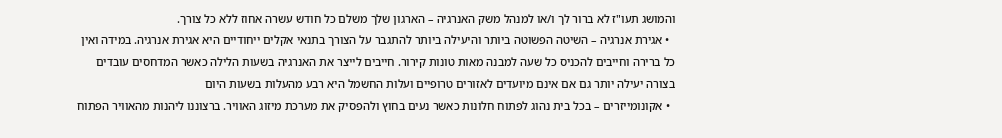והמושג תעו"ז לא ברור לך ו/או למנהל משק האנרגיה – הארגון שלך משלם כל חודש עשרה אחוז ללא כל צורך.
  • אגירת אנרגיה – השיטה הפשוטה ביותר והיעילה ביותר להתגבר על הצורך בתנאי אקלים ייחודיים היא אגירת אנרגיה. במידה ואין כל ברירה וחייבים להכניס כל שעה למבנה מאות טונות קירור. חייבים לייצר את האנרגיה בשעות הלילה כאשר המדחסים עובדים בצורה יעילה יותר גם אם אינם מיועדים לאזורים טרופיים ועלות החשמל היא רבע מהעלות בשעות היום
  • אקונומייזרים – בכל בית נהוג לפתוח חלונות כאשר נעים בחוץ ולהפסיק את מערכת מיזוג האוויר. ברצוננו ליהנות מהאוויר הפתוח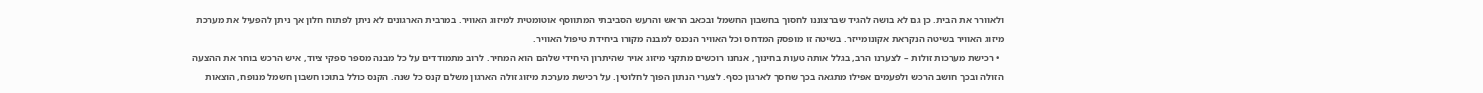ולאוורר את הבית. כן גם לא בושה להגיד שברצוננו לחסוך בחשבון החשמל ובכאב הראש והרעש הסביבתי המתווסף אוטומטית למיזוג האוויר. במרבית הארגונים לא ניתן לפתוח חלון אך ניתן להפעיל את מערכת מיזוג האוויר בשיטה הנקראת אקונומייזר. בשיטה זו מופסק המדחס וכל האוויר הנכנס למבנה מקורו ביחידת טיפול האוויר.
  • רכישת מערכות זולות – לצערנו הרב, בגלל אותה טעות בחינוך, אנחנו רוכשים מתקני מיזוג אויר שהיתרון היחידי שלהם הוא המחיר. לרוב מתמודדים על כל מבנה מספר ספקי ציוד, איש הרכש בוחר את ההצעה הזולה ובכך חושב הרכש ולפעמים אפילו מתגאה בכך שחסך לארגון כסף. לצערי הנתון הפוך לחלוטין. על רכישת מערכת מיזוג זולה הארגון משלם קנס כל שנה. הקנס כולל בתוכו חשבון חשמל מנופח, הוצאות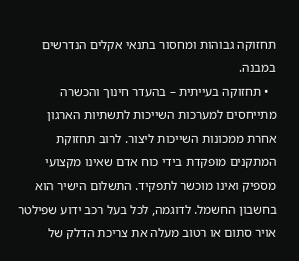תחזוקה גבוהות ומחסור בתנאי אקלים הנדרשים במבנה.
  • תחזוקה בעייתית – בהעדר חינוך והכשרה מתייחסים למערכות השייכות לתשתיות הארגון אחרת ממכונות השייכות ליצור. לרוב תחזוקת המתקנים מופקדת בידי כוח אדם שאינו מקצועי מספיק ואינו מוכשר לתפקיד. התשלום הישיר הוא בחשבון החשמל. לדוגמה, לכל בעל רכב ידוע שפילטר אויר סתום או רטוב מעלה את צריכת הדלק של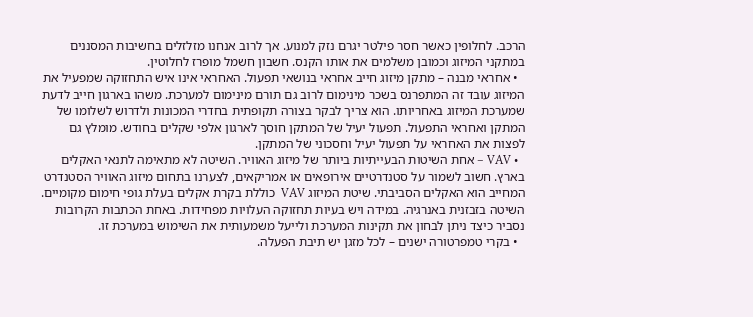הרכב. לחלופין כאשר חסר פילטר יגרם נזק למנוע. אך לרוב אנחנו מזלזלים בחשיבות המסננים במתקני המיזוג וכמובן משלמים את אותו הקנס. חשבון חשמל מופרז לחלוטין.
  • אחראי מבנה – מתקן מיזוג חייב אחראי בנושאי תפעול. האחראי אינו איש התחזוקה שמפעיל את המיזוג עובד זה המתפרנס בשכר מינימום לרוב גם תורם מינימום למערכת. משהו בארגון חייב לדעת שמערכת המיזוג באחריותו. הוא צריך לבקר בצורה תקופתית בחדרי המכונות ולדרוש לשלומו של המתקן ואחראי התפעול. תפעול יעיל של המתקן חוסך לארגון אלפי שקלים בחודש. מומלץ גם לפצות את האחראי על תפעול יעיל וחסכוני של המתקן.
  • VAV – אחת השיטות הבעייתיות ביותר של מיזוג האוויר. השיטה לא מתאימה לתנאי האקלים בארץ. חשוב לשמור על סטנדרטיים אירופאים או אמריקאים, לצערנו בתחום מיזוג האוויר הסטנדרט המחייב הוא האקלים הסביבתי. שיטת המיזוג VAV  כוללת בקרת אקלים בעלת גופי חימום מקומיים. השיטה בזבזנית באנרגיה. במידה ויש בעיות תחזוקה העלויות מפחידות. באחת הכתבות הקרובות נסביר כיצד ניתן לבחון את תקינות המערכת ולייעל משמעותית את השימוש במערכת זו.
  • בקרי טמפרטורה ישנים – לכל מזגן יש תיבת הפעלה.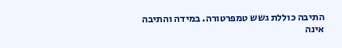התיבה כוללת גשש טמפרטורה. במידה והתיבה אינה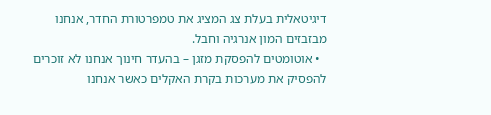דיגיטאלית בעלת צג המציג את טמפרטורת החדר, אנחנו מבזבזים המון אנרגיה וחבל.
  • אוטומטים להפסקת מזגן – בהעדר חינוך אנחנו לא זוכרים להפסיק את מערכות בקרת האקלים כאשר אנחנו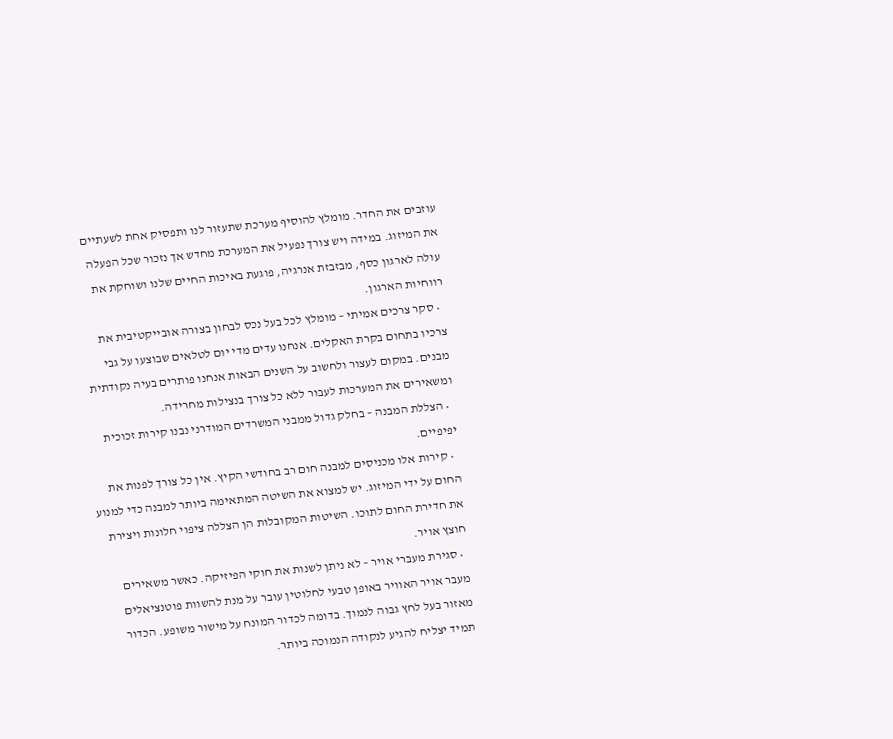עוזבים את החדר. מומלץ להוסיף מערכת שתעזור לנו ותפסיק אחת לשעתיים את המיזוג. במידה ויש צורך נפעיל את המערכת מחדש אך נזכור שכל הפעלה עולה לארגון כסף, מבזבזת אנרגיה, פוגעת באיכות החיים שלנו ושוחקת את רווחיות הארגון.
  • סקר צרכים אמיתי – מומלץ לכל בעל נכס לבחון בצורה אובייקטיבית את צרכיו בתחום בקרת האקלים. אנחנו עדים מדי יום לטלאים שבוצעו על גבי מבנים. במקום לעצור ולחשוב על השנים הבאות אנחנו פותרים בעיה נקודתית ומשאירים את המערכות לעבור ללא כל צורך בנצילות מחרידה.
  • הצללת המבנה – בחלק גדול ממבני המשרדים המודרני נבנו קירות זכוכית יפיפיים.
  • קירות אלו מכניסים למבנה חום רב בחודשי הקיץ. אין כל צורך לפנות את החום על ידי המיזוג. יש למצוא את השיטה המתאימה ביותר למבנה כדי למנוע את חדירת החום לתוכו. השיטות המקובלות הן הצללה ציפוי חלונות ויצירת חוצץ אויר.
  • סגירת מעברי אויר – לא ניתן לשנות את חוקי הפיזיקה. כאשר משאירים מעבר אויר האוויר באופן טבעי לחלוטין עובר על מנת להשוות פוטנציאלים מאזור בעל לחץ גבוה לנמוך. בדומה לכדור המונח על מישור משופע. הכדור תמיד יצליח להגיע לנקודה הנמוכה ביותר.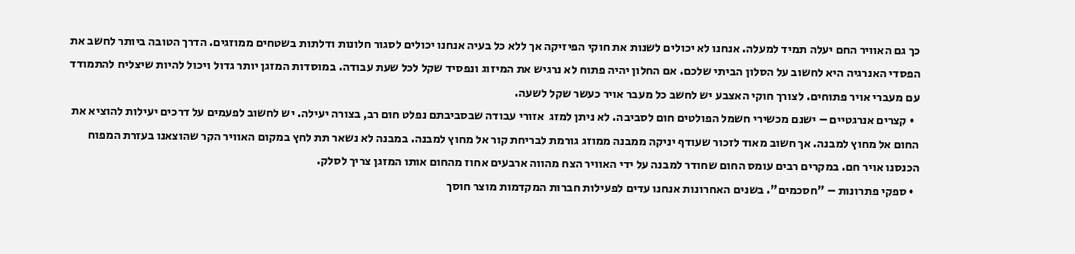כך גם האוויר החם יעלה תמיד למעלה. אנחנו לא יכולים לשנות את חוקי הפיזיקה אך ללא כל בעיה אנחנו יכולים לסגור חלונות ודלתות בשטחים ממוזגים. הדרך הטובה ביותר לחשב את הפסדי האנרגיה היא לחשוב על הסלון הביתי שלכם. אם החלון יהיה פתוח לא נרגיש את המיזוג ונפסיד שקל לכל שעת עבודה. במוסדות המזגן יותר גדול ויכול להיות שיצליח להתמודד עם מעברי אויר פתוחים. לצורך חוקי האצבע יש לחשב כל מעבר אויר כעשר שקל לשעה.
  • קצרים אנרגטיים – ישנם מכשירי חשמל הפולטים חום לסביבה. לא ניתן למזג  אזורי עבודה שבסביבתם נפלט חום רב, בצורה יעילה. יש לחשוב לפעמים על דרכים יעילות להוציא את החום אל מחוץ למבנה. אך חשוב מאוד לזכור שעודף יניקה ממבנה ממוזג גורמת לבריחת קור אל מחוץ למבנה. במבנה לא נשאר תת לחץ במקום האוויר הקר שהוצאנו בעזרת המפוח הכנסנו אויר חם. במקרים רבים עומס החום שחודר למבנה על ידי האוויר הצח מהווה ארבעים אחוז מהחום אותו המזגן צריך לסלק.
  • ספקי פתרונות – "חסכמים". בשנים האחרונות אנחנו עדים לפעילות חברות המקדמות מוצר חוסך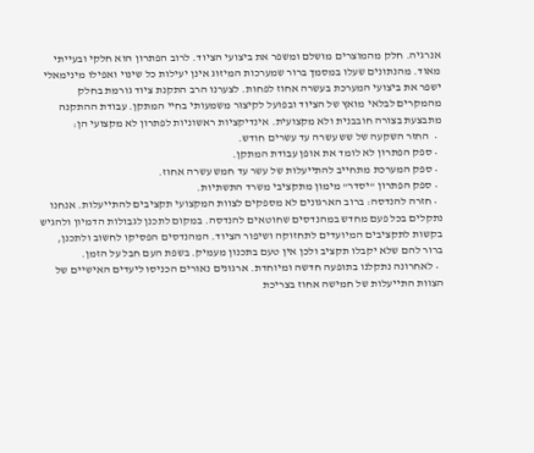אנרגיה. חלק מהמוצרים מושלם ומשפר את ביצועי הציוד. לרוב הפתרון הוא חלקי ובעייתי מאוד. מהנתונים שעלו במסמך ברור שמערכות המיזוג אינן יעילות כל שינוי ואפילו מינימאלי ישפר את ביצועי המערכת בעשרה אחוז לפחות. לצערנו הרב התקנת ציוד גורמת בחלק מהמקרים לבלאי מואץ של הציוד ובפועל לקיצור משמעותי בחיי המתקן. עבודת ההתקנה מתבצעת בצורה חובבנית ולא מקצועית. אינדיקציות ראשוניות לפתרון לא מקצועי הן:
  •  החזר השקעה של שש עשרה עד עשרים חודש.
  • ספק הפתרון לא לומד את אופן עבודת המתקן.
  • ספק המערכת מתחייב להתייעלות של עשר עד חמש עשרה אחוז.
  • ספק הפתרון "יסדר" מימון מתקציבי משרד התשתיות.
  • חזרה להנדסה: ברוב הארגונים לא מספקים לצוות המקצועי תקציבים להתייעלות. אנחנו נתקלים בכל פעם מחדש במהנדסים שחוטאים להנדסה. במקום לתכנן לגבולות הדמיון ולהגיש בקשות לתקציבים המיועדים לתחזוקה ושיפור הציוד. המהנדסים הפסיקו לחשוב ולתכנן, ברור להם שלא יקבלו תקציב ולכן אין טעם בתכנון מעמיק. בשפת העם חבל על הזמן.
  • לאחרונה נתקלנו בתופעה חדשה ומיוחדת. ארגונים נאורים הכניסו ליעדים האישיים של הצוות התייעלות של חמישה אחוז בצריכת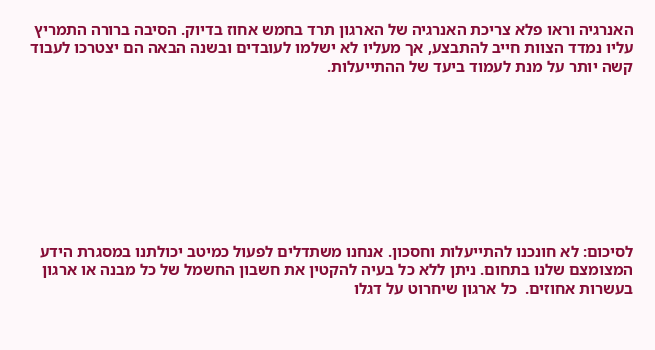האנרגיה וראו פלא צריכת האנרגיה של הארגון תרד בחמש אחוז בדיוק. הסיבה ברורה התמריץ עליו נמדד הצוות חייב להתבצע, אך מעליו לא ישלמו לעובדים ובשנה הבאה הם יצטרכו לעבוד קשה יותר על מנת לעמוד ביעד של ההתייעלות.









לסיכום: לא חונכנו להתייעלות וחסכון. אנחנו משתדלים לפעול כמיטב יכולתנו במסגרת הידע המצומצם שלנו בתחום. ניתן ללא כל בעיה להקטין את חשבון החשמל של כל מבנה או ארגון בעשרות אחוזים.  כל ארגון שיחרוט על דגלו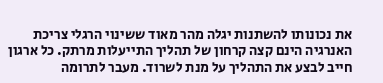את נכונותו להשתנות יגלה מהר מאוד ששינוי הרגלי צריכת האנרגיה הינם קצה קרחון של תהליך התייעלות מרתק. כל ארגון חייב לבצע את התהליך על מנת לשרוד. מעבר לתרומה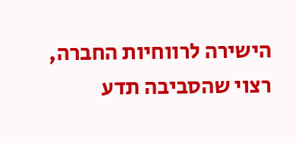הישירה לרווחיות החברה, רצוי שהסביבה תדע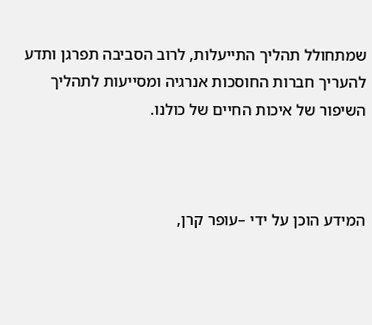שמתחולל תהליך התייעלות, לרוב הסביבה תפרגן ותדע להעריך חברות החוסכות אנרגיה ומסייעות לתהליך השיפור של איכות החיים של כולנו.



המידע הוכן על ידי –עופר קרן,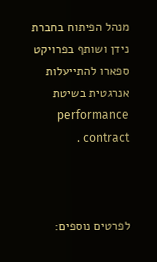מנהל הפיתוח בחברת נידן ושותף בפרויקט ספארו להתייעלות אנרגטית בשיטת performance contract .



לפרטים נוספים: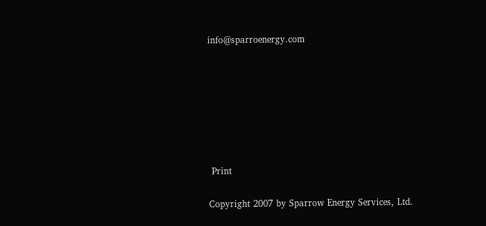info@sparroenergy.com







 Print

Copyright 2007 by Sparrow Energy Services, Ltd.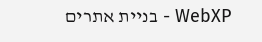WebXP - בניית אתרים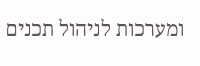ומערכות לניהול תכנים